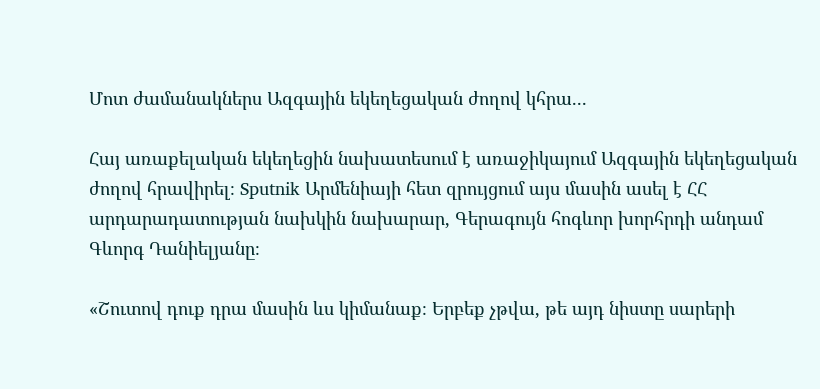Մոտ ժամանակներս Ազգային եկեղեցական ժողով կհրա...

Հայ առաքելական եկեղեցին նախատեսում է առաջիկայում Ազգային եկեղեցական ժողով հրավիրել։ Sputnik Արմենիայի հետ զրույցում այս մասին ասել է ՀՀ արդարադատության նախկին նախարար, Գերագույն հոգևոր խորհրդի անդամ Գևորգ Դանիելյանը։

«Շուտով դուք դրա մասին ևս կիմանաք։ Երբեք չթվա, թե այդ նիստը սարերի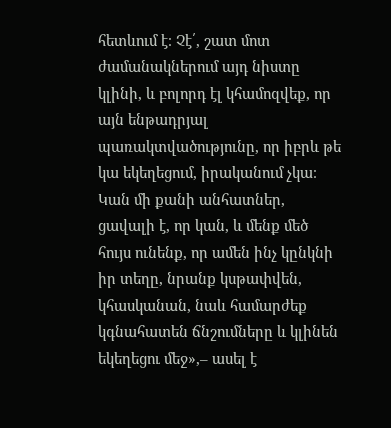հետևում է։ Չէ՛, շատ մոտ ժամանակներում այդ նիստը կլինի, և բոլորդ էլ կհամոզվեք, որ այն ենթադրյալ պառակտվածությունը, որ իբրև թե կա եկեղեցում, իրականում չկա։ Կան մի քանի անհատներ, ցավալի է, որ կան, և մենք մեծ հույս ունենք, որ ամեն ինչ կընկնի իր տեղը, նրանք կսթափվեն, կհասկանան, նաև համարժեք կգնահատեն ճնշումները և կլինեն եկեղեցու մեջ»,– ասել է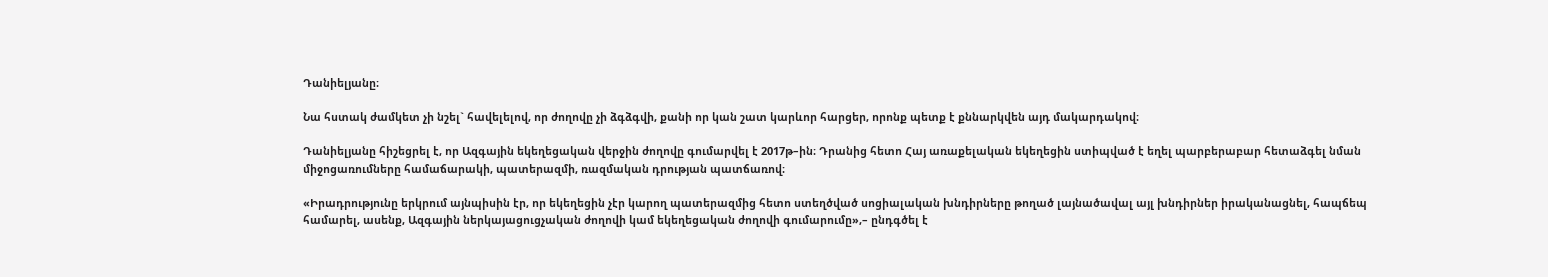Դանիելյանը։

Նա հստակ ժամկետ չի նշել` հավելելով, որ ժողովը չի ձգձգվի, քանի որ կան շատ կարևոր հարցեր, որոնք պետք է քննարկվեն այդ մակարդակով։

Դանիելյանը հիշեցրել է, որ Ազգային եկեղեցական վերջին ժողովը գումարվել է 2017թ–ին։ Դրանից հետո Հայ առաքելական եկեղեցին ստիպված է եղել պարբերաբար հետաձգել նման միջոցառումները համաճարակի, պատերազմի, ռազմական դրության պատճառով։

«Իրադրությունը երկրում այնպիսին էր, որ եկեղեցին չէր կարող պատերազմից հետո ստեղծված սոցիալական խնդիրները թողած լայնածավալ այլ խնդիրներ իրականացնել, հապճեպ համարել, ասենք, Ազգային ներկայացուցչական ժողովի կամ եկեղեցական ժողովի գումարումը»,– ընդգծել է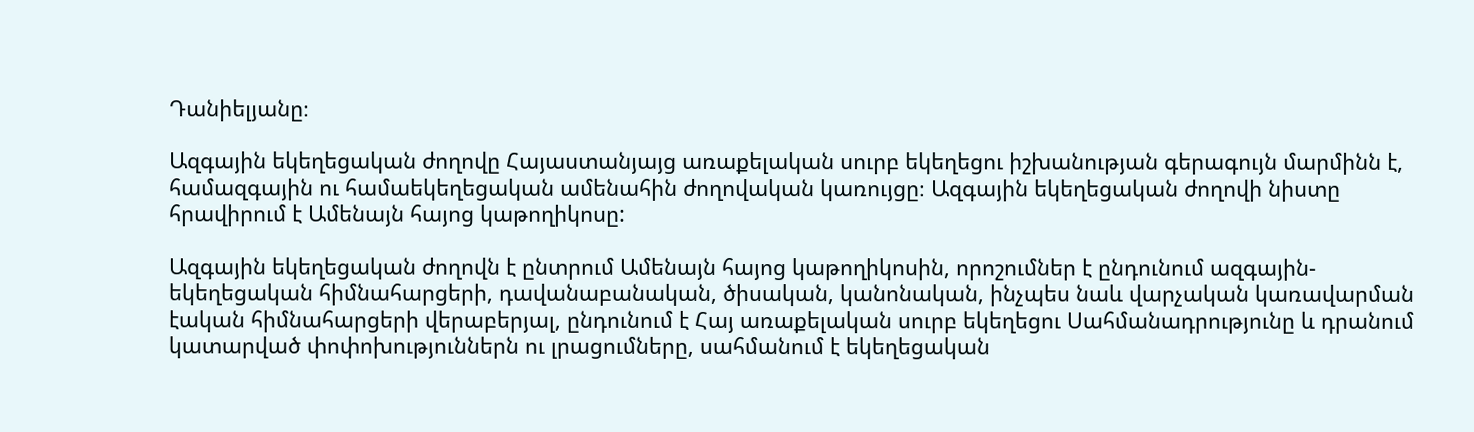Դանիելյանը։

Ազգային եկեղեցական ժողովը Հայաստանյայց առաքելական սուրբ եկեղեցու իշխանության գերագույն մարմինն է, համազգային ու համաեկեղեցական ամենահին ժողովական կառույցը։ Ազգային եկեղեցական ժողովի նիստը հրավիրում է Ամենայն հայոց կաթողիկոսը:

Ազգային եկեղեցական ժողովն է ընտրում Ամենայն հայոց կաթողիկոսին, որոշումներ է ընդունում ազգային-եկեղեցական հիմնահարցերի, դավանաբանական, ծիսական, կանոնական, ինչպես նաև վարչական կառավարման էական հիմնահարցերի վերաբերյալ, ընդունում է Հայ առաքելական սուրբ եկեղեցու Սահմանադրությունը և դրանում կատարված փոփոխություններն ու լրացումները, սահմանում է եկեղեցական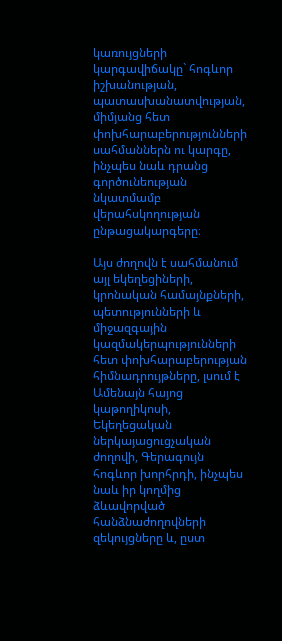կառույցների կարգավիճակը` հոգևոր իշխանության, պատասխանատվության, միմյանց հետ փոխհարաբերությունների սահմաններն ու կարգը, ինչպես նաև դրանց գործունեության նկատմամբ վերահսկողության ընթացակարգերը։

Այս ժողովն է սահմանում այլ եկեղեցիների, կրոնական համայնքների, պետությունների և միջազգային կազմակերպությունների հետ փոխհարաբերության հիմնադրույթները, լսում է Ամենայն հայոց կաթողիկոսի, Եկեղեցական ներկայացուցչական ժողովի, Գերագույն հոգևոր խորհրդի, ինչպես նաև իր կողմից ձևավորված հանձնաժողովների զեկույցները և, ըստ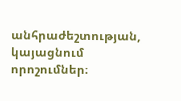անհրաժեշտության, կայացնում որոշումներ։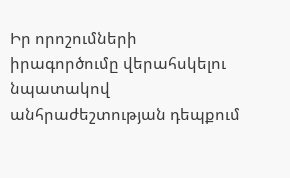Իր որոշումների իրագործումը վերահսկելու նպատակով անհրաժեշտության դեպքում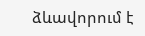ձևավորում է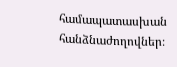համապատասխան հանձնաժողովներ։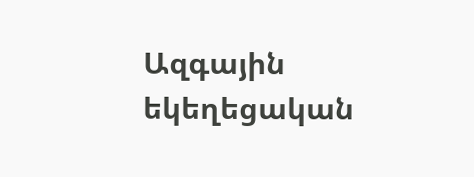Ազգային եկեղեցական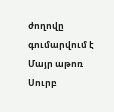ժողովը գումարվում է Մայր աթոռ Սուրբ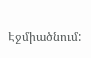Էջմիածնում: